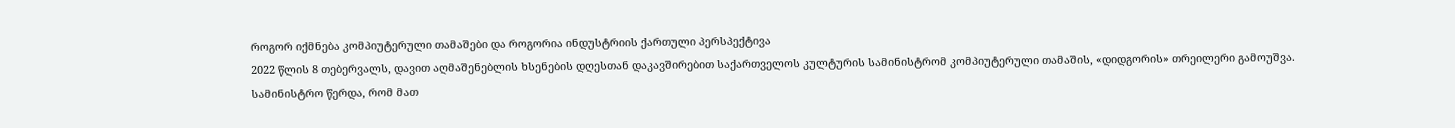როგორ იქმნება კომპიუტერული თამაშები და როგორია ინდუსტრიის ქართული პერსპექტივა
2022 წლის 8 თებერვალს, დავით აღმაშენებლის ხსენების დღესთან დაკავშირებით საქართველოს კულტურის სამინისტრომ კომპიუტერული თამაშის, «დიდგორის» თრეილერი გამოუშვა.
სამინისტრო წერდა, რომ მათ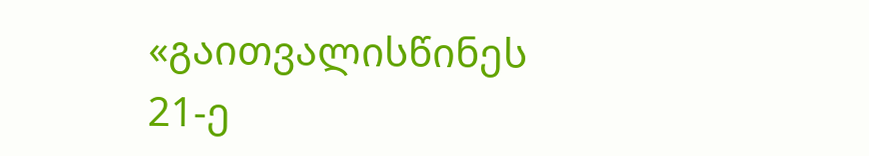«გაითვალისწინეს 21-ე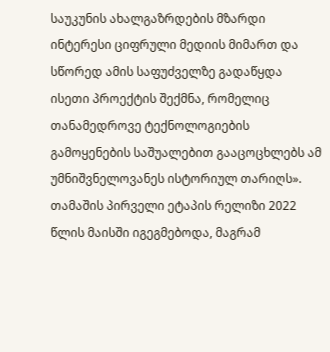საუკუნის ახალგაზრდების მზარდი ინტერესი ციფრული მედიის მიმართ და სწორედ ამის საფუძველზე გადაწყდა ისეთი პროექტის შექმნა, რომელიც თანამედროვე ტექნოლოგიების გამოყენების საშუალებით გააცოცხლებს ამ უმნიშვნელოვანეს ისტორიულ თარიღს».
თამაშის პირველი ეტაპის რელიზი 2022 წლის მაისში იგეგმებოდა, მაგრამ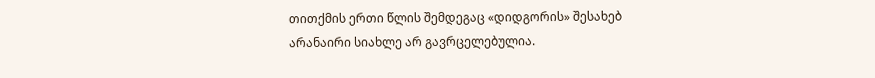თითქმის ერთი წლის შემდეგაც «დიდგორის» შესახებ არანაირი სიახლე არ გავრცელებულია.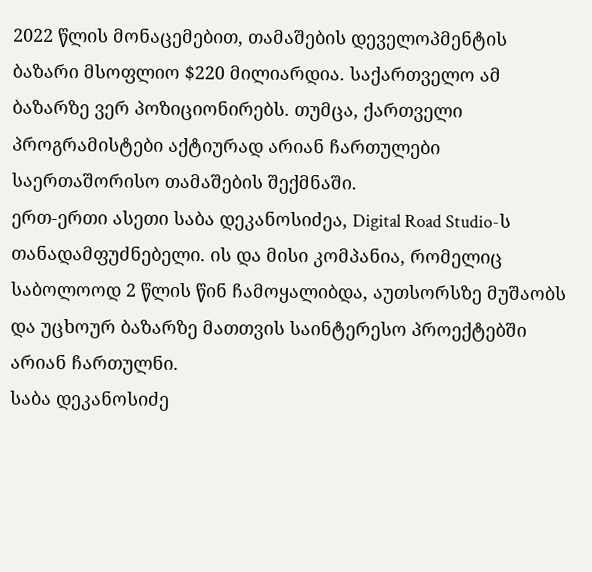2022 წლის მონაცემებით, თამაშების დეველოპმენტის ბაზარი მსოფლიო $220 მილიარდია. საქართველო ამ ბაზარზე ვერ პოზიციონირებს. თუმცა, ქართველი პროგრამისტები აქტიურად არიან ჩართულები საერთაშორისო თამაშების შექმნაში.
ერთ-ერთი ასეთი საბა დეკანოსიძეა, Digital Road Studio-ს თანადამფუძნებელი. ის და მისი კომპანია, რომელიც საბოლოოდ 2 წლის წინ ჩამოყალიბდა, აუთსორსზე მუშაობს და უცხოურ ბაზარზე მათთვის საინტერესო პროექტებში არიან ჩართულნი.
საბა დეკანოსიძე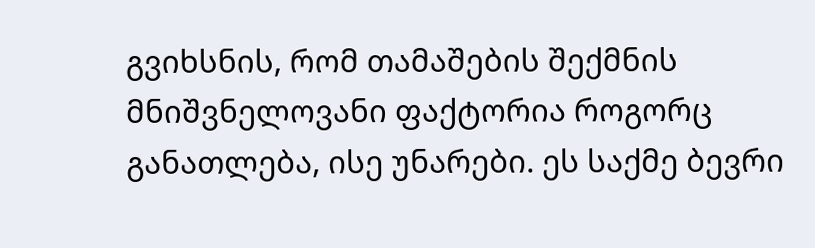გვიხსნის, რომ თამაშების შექმნის მნიშვნელოვანი ფაქტორია როგორც განათლება, ისე უნარები. ეს საქმე ბევრი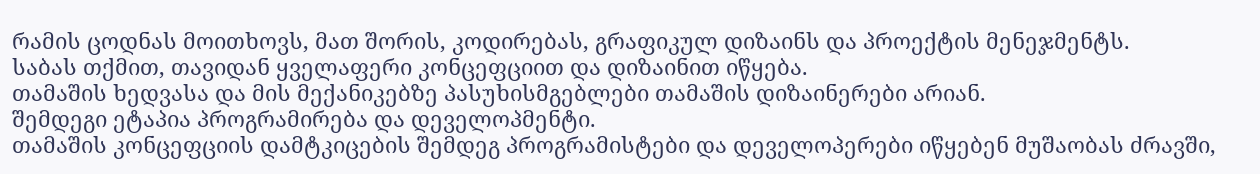რამის ცოდნას მოითხოვს, მათ შორის, კოდირებას, გრაფიკულ დიზაინს და პროექტის მენეჯმენტს.
საბას თქმით, თავიდან ყველაფერი კონცეფციით და დიზაინით იწყება.
თამაშის ხედვასა და მის მექანიკებზე პასუხისმგებლები თამაშის დიზაინერები არიან.
შემდეგი ეტაპია პროგრამირება და დეველოპმენტი.
თამაშის კონცეფციის დამტკიცების შემდეგ პროგრამისტები და დეველოპერები იწყებენ მუშაობას ძრავში,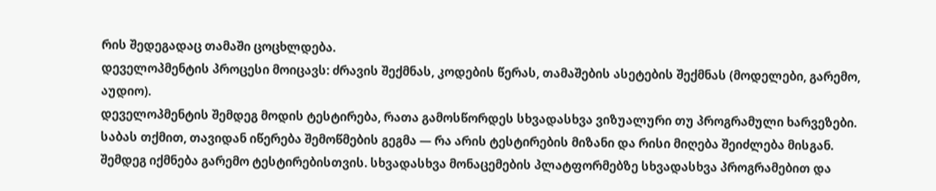რის შედეგადაც თამაში ცოცხლდება.
დეველოპმენტის პროცესი მოიცავს: ძრავის შექმნას, კოდების წერას, თამაშების ასეტების შექმნას (მოდელები, გარემო, აუდიო).
დეველოპმენტის შემდეგ მოდის ტესტირება, რათა გამოსწორდეს სხვადასხვა ვიზუალური თუ პროგრამული ხარვეზები. საბას თქმით, თავიდან იწერება შემოწმების გეგმა — რა არის ტესტირების მიზანი და რისი მიღება შეიძლება მისგან.
შემდეგ იქმნება გარემო ტესტირებისთვის. სხვადასხვა მონაცემების პლატფორმებზე სხვადასხვა პროგრამებით და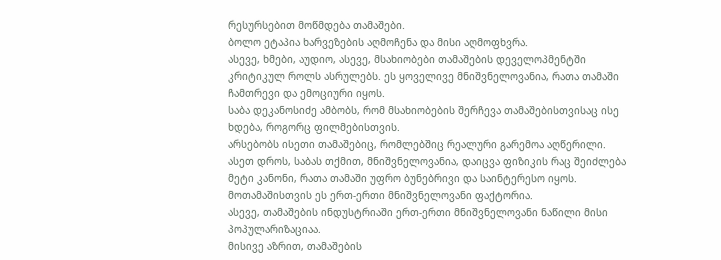რესურსებით მოწმდება თამაშები.
ბოლო ეტაპია ხარვეზების აღმოჩენა და მისი აღმოფხვრა.
ასევე, ხმები, აუდიო, ასევე, მსახიობები თამაშების დეველოპმენტში კრიტიკულ როლს ასრულებს. ეს ყოველივე მნიშვნელოვანია, რათა თამაში ჩამთრევი და ემოციური იყოს.
საბა დეკანოსიძე ამბობს, რომ მსახიობების შერჩევა თამაშებისთვისაც ისე ხდება, როგორც ფილმებისთვის.
არსებობს ისეთი თამაშებიც, რომლებშიც რეალური გარემოა აღწერილი. ასეთ დროს, საბას თქმით, მნიშვნელოვანია, დაიცვა ფიზიკის რაც შეიძლება მეტი კანონი, რათა თამაში უფრო ბუნებრივი და საინტერესო იყოს. მოთამაშისთვის ეს ერთ-ერთი მნიშვნელოვანი ფაქტორია.
ასევე, თამაშების ინდუსტრიაში ერთ-ერთი მნიშვნელოვანი ნაწილი მისი პოპულარიზაციაა.
მისივე აზრით, თამაშების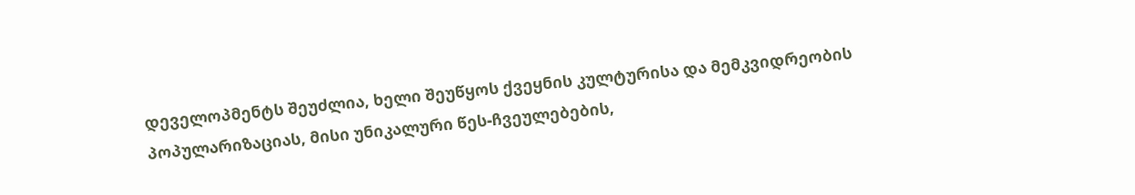დეველოპმენტს შეუძლია, ხელი შეუწყოს ქვეყნის კულტურისა და მემკვიდრეობის პოპულარიზაციას, მისი უნიკალური წეს-ჩვეულებების,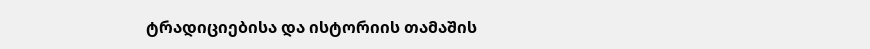ტრადიციებისა და ისტორიის თამაშის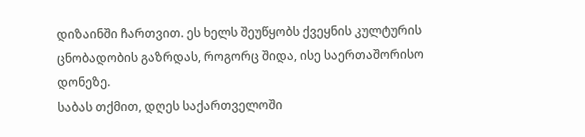დიზაინში ჩართვით. ეს ხელს შეუწყობს ქვეყნის კულტურის ცნობადობის გაზრდას, როგორც შიდა, ისე საერთაშორისო დონეზე.
საბას თქმით, დღეს საქართველოში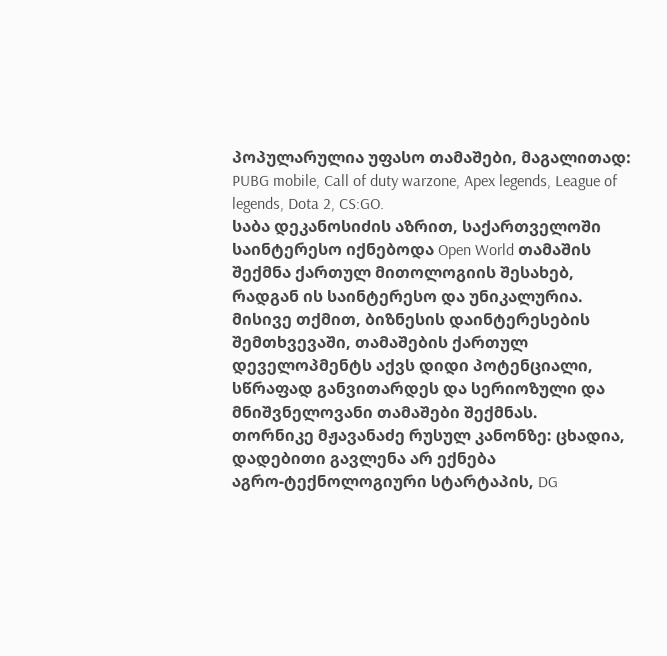პოპულარულია უფასო თამაშები, მაგალითად: PUBG mobile, Call of duty warzone, Apex legends, League of legends, Dota 2, CS:GO.
საბა დეკანოსიძის აზრით, საქართველოში საინტერესო იქნებოდა Open World თამაშის შექმნა ქართულ მითოლოგიის შესახებ, რადგან ის საინტერესო და უნიკალურია.
მისივე თქმით, ბიზნესის დაინტერესების შემთხვევაში, თამაშების ქართულ დეველოპმენტს აქვს დიდი პოტენციალი, სწრაფად განვითარდეს და სერიოზული და მნიშვნელოვანი თამაშები შექმნას.
თორნიკე მჟავანაძე რუსულ კანონზე: ცხადია, დადებითი გავლენა არ ექნება
აგრო-ტექნოლოგიური სტარტაპის, DG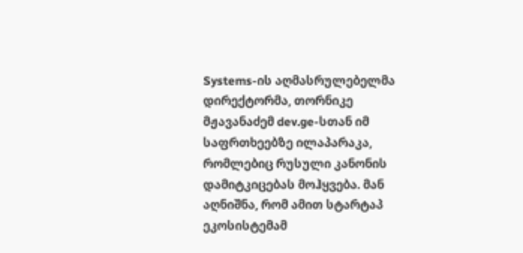Systems-ის აღმასრულებელმა დირექტორმა, თორნიკე მჟავანაძემ dev.ge-სთან იმ საფრთხეებზე ილაპარაკა, რომლებიც რუსული კანონის დამიტკიცებას მოჰყვება. მან აღნიშნა, რომ ამით სტარტაპ ეკოსისტემამ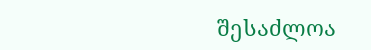შესაძლოა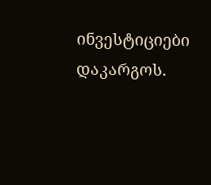ინვესტიციები დაკარგოს.